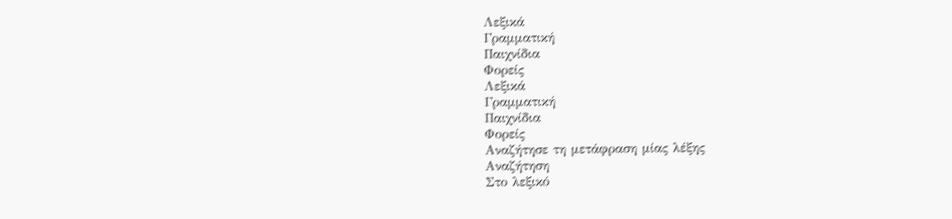Λεξικά
Γραμματική
Παιχνίδια
Φορείς
Λεξικά
Γραμματική
Παιχνίδια
Φορείς
Αναζήτησε τη μετάφραση μίας λέξης
Αναζήτηση
Στο λεξικό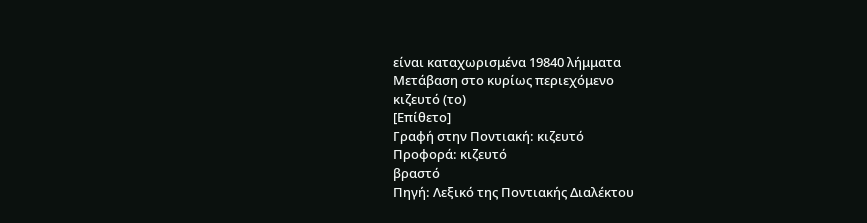είναι καταχωρισμένα 19840 λήμματα
Μετάβαση στο κυρίως περιεχόμενο
κιζευτό (το)
[Επίθετο]
Γραφή στην Ποντιακή: κιζευτό
Προφορά: κιζευτό
βραστό
Πηγή: Λεξικό της Ποντιακής Διαλέκτου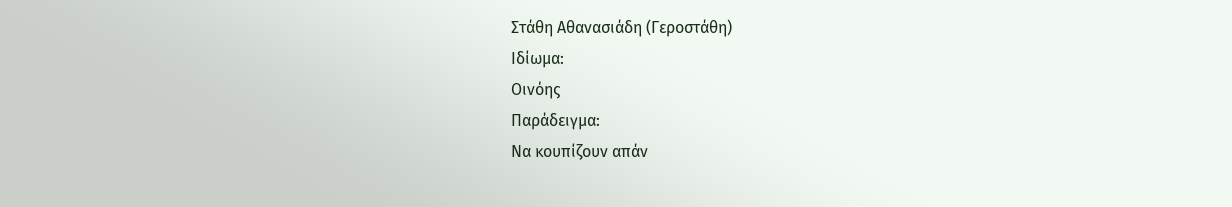Στάθη Αθανασιάδη (Γεροστάθη)
Ιδίωμα:
Οινόης
Παράδειγμα:
Να κουπίζουν απάν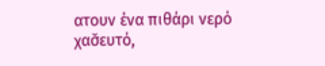ατουν ένα πιθάρι νερό χασ̌ευτό,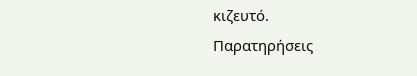κιζευτό.
Παρατηρήσεις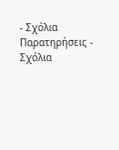- Σχόλια
Παρατηρήσεις - Σχόλια